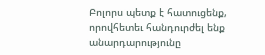Բոլորս պետք է հատուցենք, որովհետեւ հանդուրժել ենք անարդարությունը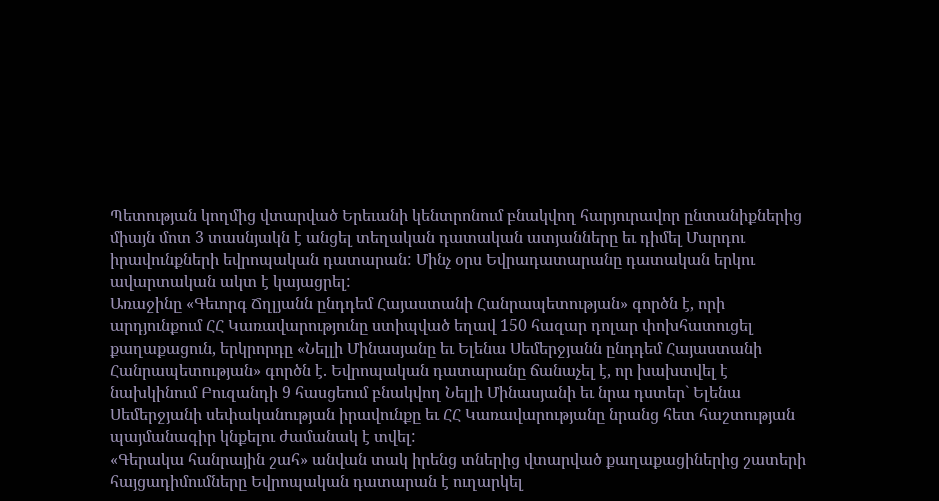Պետության կողմից վտարված Երեւանի կենտրոնում բնակվող հարյուրավոր ընտանիքներից միայն մոտ 3 տասնյակն է անցել տեղական դատական ատյանները եւ դիմել Մարդու իրավունքների եվրոպական դատարան: Մինչ օրս Եվրադատարանը դատական երկու ավարտական ակտ է կայացրել:
Առաջինը «Գեւորգ Ճղլյանն ընդդեմ Հայաստանի Հանրապետության» գործն է, որի արդյունքում ՀՀ Կառավարությունը ստիպված եղավ 150 հազար դոլար փոխհատուցել քաղաքացուն, երկրորդը «Նելլի Մինասյանը եւ Ելենա Սեմերջյանն ընդդեմ Հայաստանի Հանրապետության» գործն է. Եվրոպական դատարանը ճանաչել է, որ խախտվել է նախկինում Բուզանդի 9 հասցեում բնակվող Նելլի Մինասյանի եւ նրա դստեր` Ելենա Սեմերջյանի սեփականության իրավունքը եւ ՀՀ Կառավարությանը նրանց հետ հաշտության պայմանագիր կնքելու ժամանակ է տվել:
«Գերակա հանրային շահ» անվան տակ իրենց տներից վտարված քաղաքացիներից շատերի հայցադիմումները Եվրոպական դատարան է ուղարկել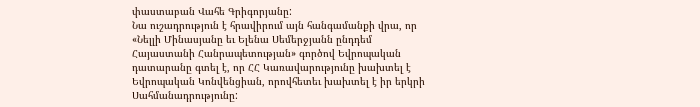փաստաբան Վահե Գրիգորյանը:
Նա ուշադրություն է հրավիրում այն հանգամանքի վրա, որ «Նելլի Մինասյանը եւ Ելենա Սեմերջյանն ընդդեմ Հայաստանի Հանրապետության» գործով Եվրոպական դատարանը գտել է, որ ՀՀ Կառավարությունը խախտել է Եվրոպական Կոնվենցիան, որովհետեւ խախտել է իր երկրի Սահմանադրությունը: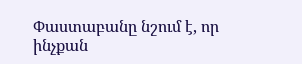Փաստաբանը նշում է, որ ինչքան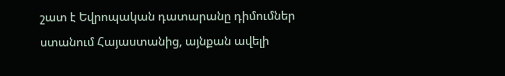շատ է Եվրոպական դատարանը դիմումներ ստանում Հայաստանից, այնքան ավելի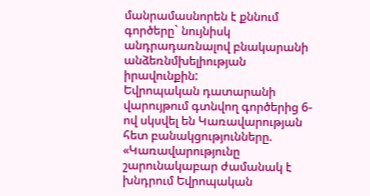մանրամասնորեն է քննում գործերը` նույնիսկ անդրադառնալով բնակարանի անձեռնմխելիության իրավունքին:
Եվրոպական դատարանի վարույթում գտնվող գործերից 6-ով սկսվել են Կառավարության հետ բանակցությունները. «Կառավարությունը շարունակաբար ժամանակ է խնդրում Եվրոպական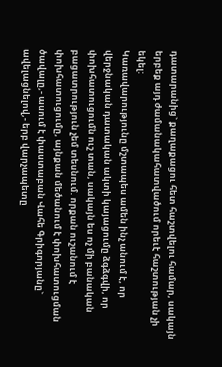դատարանից` քաղաքացու հետ հաշտվելու համար, սակայն երբեք այդ ժամանակահատվածում որեւէ հաշտության չի եկել:
Կառավարությունը մշտապես ամեն ինչ անում է, որ վերջնական դատական ակտի կայացումը ձգձգվի, որ փոխհատուցումն ուշ տան, սակայն ես ոչ մի բանական բացատրություն չեմ տեսնում. որքան ուշանում է փոխհատուցումը, այնքան մեծանում է փոխհատուցման ծավալը,- ասում է փաստաբան Վահե Գրիգորյանը` ավելացնելով,- երբ վարչապետը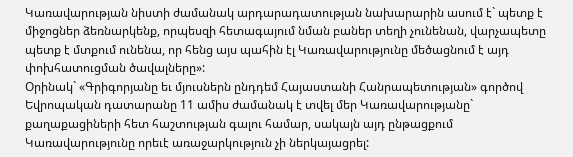Կառավարության նիստի ժամանակ արդարադատության նախարարին ասում է` պետք է միջոցներ ձեռնարկենք, որպեսզի հետագայում նման բաներ տեղի չունենան, վարչապետը պետք է մտքում ունենա, որ հենց այս պահին էլ Կառավարությունը մեծացնում է այդ փոխհատուցման ծավալները»:
Օրինակ` «Գրիգորյանը եւ մյուսներն ընդդեմ Հայաստանի Հանրապետության» գործով Եվրոպական դատարանը 11 ամիս ժամանակ է տվել մեր Կառավարությանը` քաղաքացիների հետ հաշտության գալու համար, սակայն այդ ընթացքում Կառավարությունը որեւէ առաջարկություն չի ներկայացրել: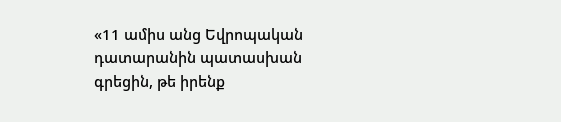«11 ամիս անց Եվրոպական դատարանին պատասխան գրեցին, թե իրենք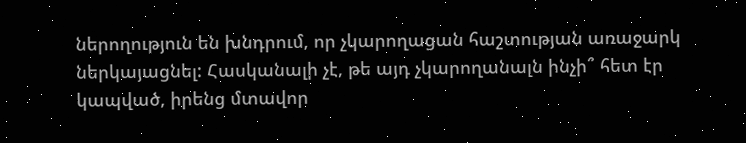ներողություն են խնդրում, որ չկարողացան հաշտության առաջարկ ներկայացնել: Հասկանալի չէ, թե այդ չկարողանալն ինչի՞ հետ էր կապված, իրենց մտավոր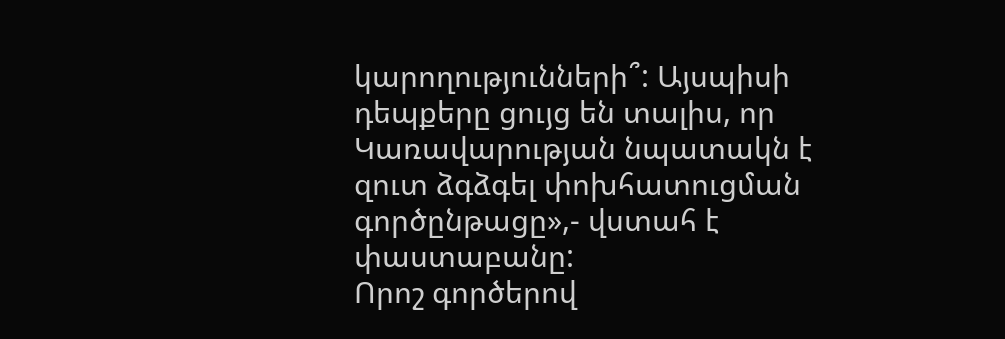կարողությունների՞: Այսպիսի դեպքերը ցույց են տալիս, որ Կառավարության նպատակն է զուտ ձգձգել փոխհատուցման գործընթացը»,- վստահ է փաստաբանը:
Որոշ գործերով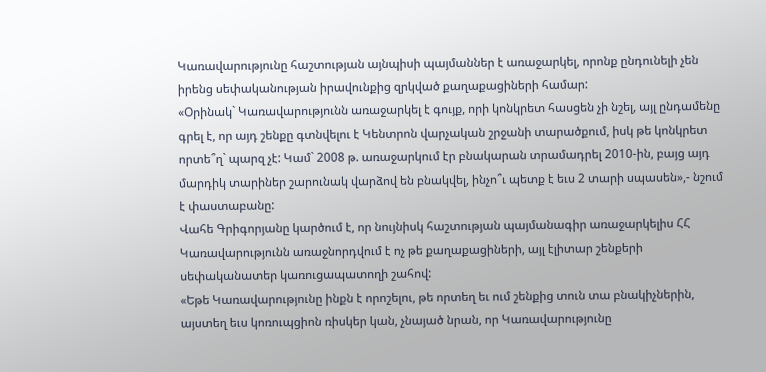Կառավարությունը հաշտության այնպիսի պայմաններ է առաջարկել, որոնք ընդունելի չեն իրենց սեփականության իրավունքից զրկված քաղաքացիների համար:
«Օրինակ` Կառավարությունն առաջարկել է գույք, որի կոնկրետ հասցեն չի նշել, այլ ընդամենը գրել է, որ այդ շենքը գտնվելու է Կենտրոն վարչական շրջանի տարածքում, իսկ թե կոնկրետ որտե՞ղ` պարզ չէ: Կամ` 2008 թ. առաջարկում էր բնակարան տրամադրել 2010-ին, բայց այդ մարդիկ տարիներ շարունակ վարձով են բնակվել, ինչո՞ւ պետք է եւս 2 տարի սպասեն»,- նշում է փաստաբանը:
Վահե Գրիգորյանը կարծում է, որ նույնիսկ հաշտության պայմանագիր առաջարկելիս ՀՀ Կառավարությունն առաջնորդվում է ոչ թե քաղաքացիների, այլ էլիտար շենքերի սեփականատեր կառուցապատողի շահով:
«Եթե Կառավարությունը ինքն է որոշելու, թե որտեղ եւ ում շենքից տուն տա բնակիչներին, այստեղ եւս կոռուպցիոն ռիսկեր կան, չնայած նրան, որ Կառավարությունը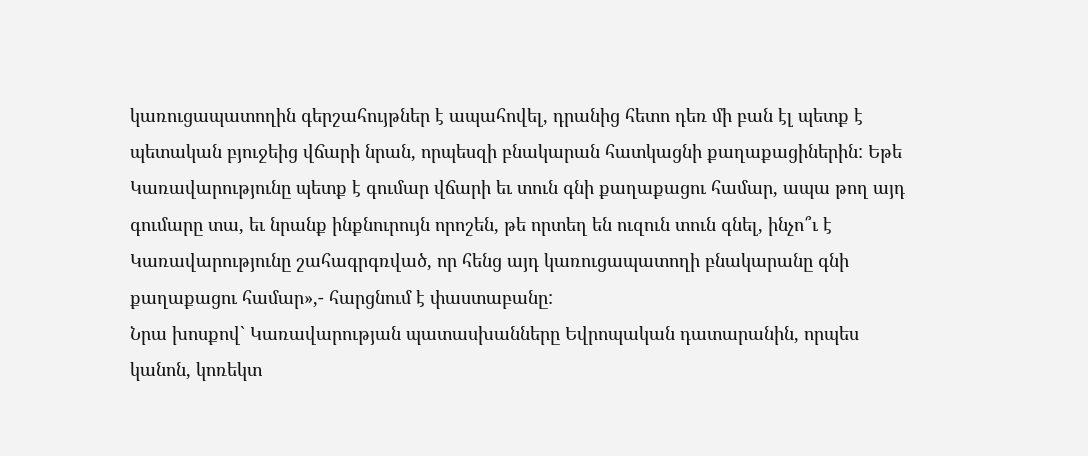կառուցապատողին գերշահույթներ է ապահովել, դրանից հետո դեռ մի բան էլ պետք է պետական բյուջեից վճարի նրան, որպեսզի բնակարան հատկացնի քաղաքացիներին: Եթե Կառավարությունը պետք է գումար վճարի եւ տուն գնի քաղաքացու համար, ապա թող այդ գումարը տա, եւ նրանք ինքնուրույն որոշեն, թե որտեղ են ուզուն տուն գնել, ինչո՞ւ է Կառավարությունը շահագրգռված, որ հենց այդ կառուցապատողի բնակարանը գնի քաղաքացու համար»,- հարցնում է փաստաբանը:
Նրա խոսքով` Կառավարության պատասխանները Եվրոպական դատարանին, որպես կանոն, կոռեկտ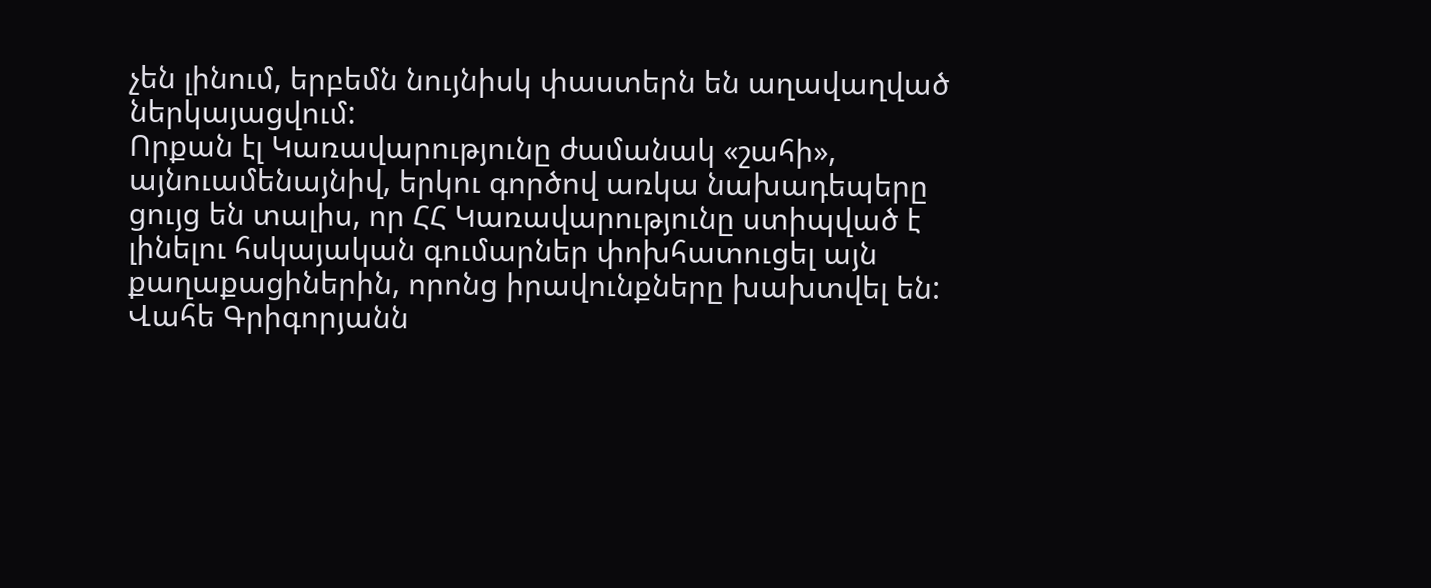չեն լինում, երբեմն նույնիսկ փաստերն են աղավաղված ներկայացվում:
Որքան էլ Կառավարությունը ժամանակ «շահի», այնուամենայնիվ, երկու գործով առկա նախադեպերը ցույց են տալիս, որ ՀՀ Կառավարությունը ստիպված է լինելու հսկայական գումարներ փոխհատուցել այն քաղաքացիներին, որոնց իրավունքները խախտվել են:
Վահե Գրիգորյանն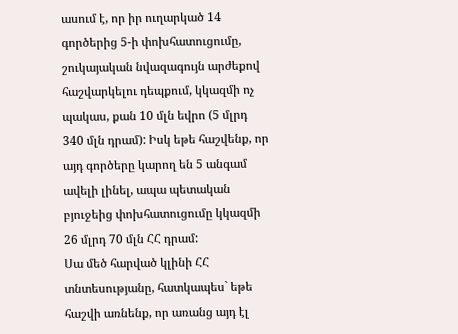ասում է, որ իր ուղարկած 14 գործերից 5-ի փոխհատուցումը, շուկայական նվազագույն արժեքով հաշվարկելու դեպքում, կկազմի ոչ պակաս, քան 10 մլն եվրո (5 մլրդ 340 մլն դրամ): Իսկ եթե հաշվենք, որ այդ գործերը կարող են 5 անգամ ավելի լինել, ապա պետական բյուջեից փոխհատուցումը կկազմի 26 մլրդ 70 մլն ՀՀ դրամ:
Սա մեծ հարված կլինի ՀՀ տնտեսությանը, հատկապես` եթե հաշվի առնենք, որ առանց այդ էլ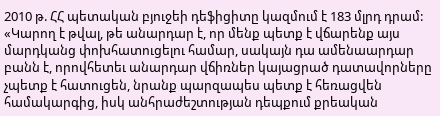2010 թ. ՀՀ պետական բյուջեի դեֆիցիտը կազմում է 183 մլրդ դրամ:
«Կարող է թվալ, թե անարդար է, որ մենք պետք է վճարենք այս մարդկանց փոխհատուցելու համար, սակայն դա ամենաարդար բանն է, որովհետեւ անարդար վճիռներ կայացրած դատավորները չպետք է հատուցեն, նրանք պարզապես պետք է հեռացվեն համակարգից, իսկ անհրաժեշտության դեպքում քրեական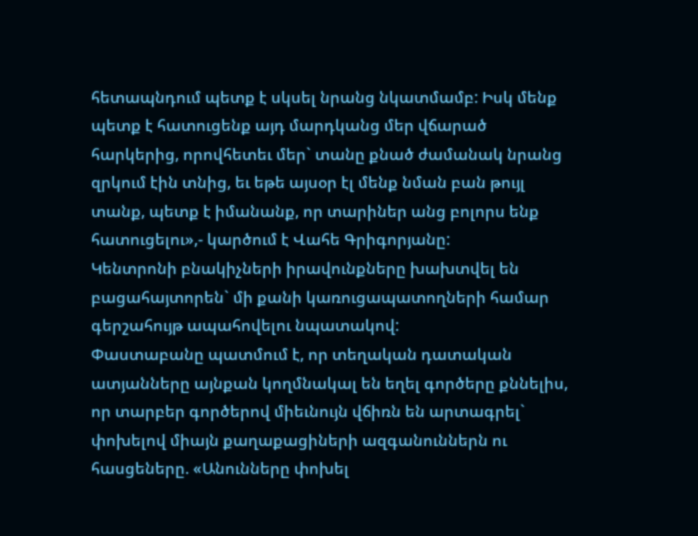հետապնդում պետք է սկսել նրանց նկատմամբ: Իսկ մենք պետք է հատուցենք այդ մարդկանց մեր վճարած հարկերից, որովհետեւ մեր` տանը քնած ժամանակ նրանց զրկում էին տնից, եւ եթե այսօր էլ մենք նման բան թույլ տանք, պետք է իմանանք, որ տարիներ անց բոլորս ենք հատուցելու»,- կարծում է Վահե Գրիգորյանը:
Կենտրոնի բնակիչների իրավունքները խախտվել են բացահայտորեն` մի քանի կառուցապատողների համար գերշահույթ ապահովելու նպատակով:
Փաստաբանը պատմում է, որ տեղական դատական ատյանները այնքան կողմնակալ են եղել գործերը քննելիս, որ տարբեր գործերով միեւնույն վճիռն են արտագրել` փոխելով միայն քաղաքացիների ազգանուններն ու հասցեները. «Անունները փոխել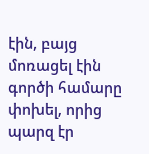էին, բայց մոռացել էին գործի համարը փոխել, որից պարզ էր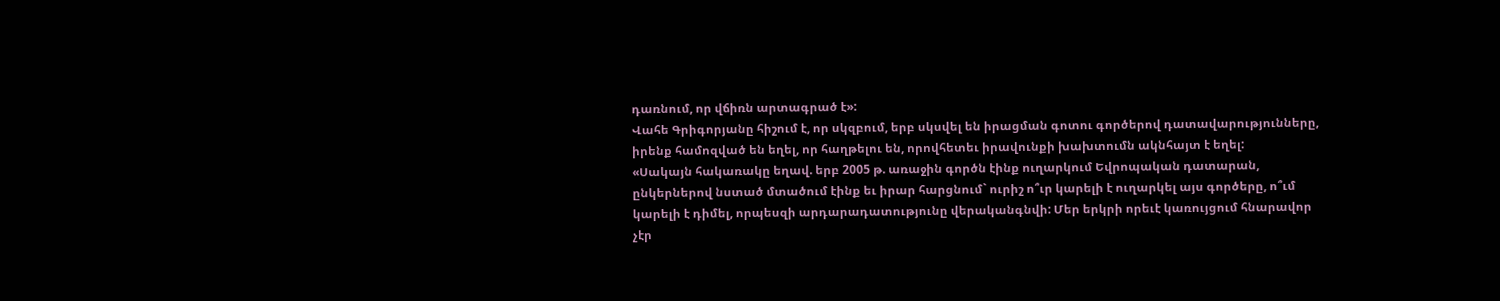դառնում, որ վճիռն արտագրած է»:
Վահե Գրիգորյանը հիշում է, որ սկզբում, երբ սկսվել են իրացման գոտու գործերով դատավարությունները, իրենք համոզված են եղել, որ հաղթելու են, որովհետեւ իրավունքի խախտումն ակնհայտ է եղել:
«Սակայն հակառակը եղավ. երբ 2005 թ. առաջին գործն էինք ուղարկում Եվրոպական դատարան, ընկերներով նստած մտածում էինք եւ իրար հարցնում` ուրիշ ո՞ւր կարելի է ուղարկել այս գործերը, ո՞ւմ կարելի է դիմել, որպեսզի արդարադատությունը վերականգնվի: Մեր երկրի որեւէ կառույցում հնարավոր չէր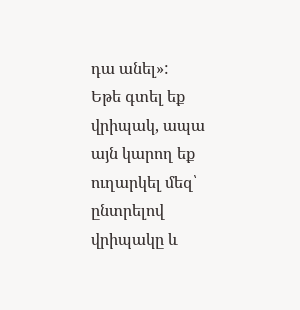դա անել»:
Եթե գտել եք վրիպակ, ապա այն կարող եք ուղարկել մեզ՝ ընտրելով վրիպակը և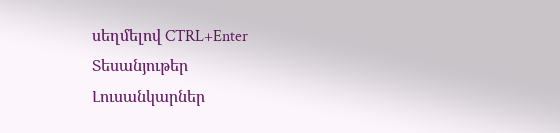սեղմելով CTRL+Enter
Տեսանյութեր
Լուսանկարներ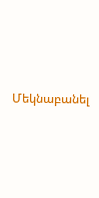Մեկնաբանել